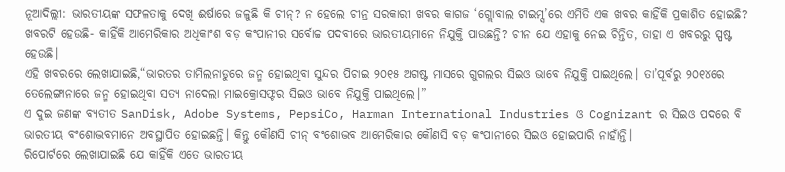ନୂଆଦିଲ୍ଲୀ: ଭାରତୀୟଙ୍କ ସଫଳତାକୁ ଦେଖି ଈର୍ଷାରେ ଜଳୁଛି କି ଚୀନ୍? ନ ହେଲେ ଚୀନ୍ର ସରକାରୀ ଖବର କାଗଜ ‘ଗ୍ଲୋବାଲ ଟାଇମ୍ସ’ରେ ଏମିତି ଏକ ଖବର କାହିଁକି ପ୍ରକାଶିତ ହୋଇଛି? ଖବରଟି ହେଉଛି- କାହିଁକି ଆମେରିକାର ଅଧିକାଂଶ ବଡ଼ କଂପାନୀର ସର୍ବୋଚ୍ଚ ପଦବୀରେ ଭାରତୀୟମାନେ ନିଯୁକ୍ତି ପାଉଛନ୍ତି? ଚୀନ ଯେ ଏହାକୁ ନେଇ ଚିନ୍ତିତ, ତାହା ଏ ଖବରରୁ ସ୍ପଷ୍ଟ ହେଉଛି।
ଏହି ଖବରରେ ଲେଖାଯାଇଛି,“ଭାରତର ତାମିଲନାଡୁରେ ଜନ୍ମ ହୋଇଥିବା ସୁନ୍ଦର ପିଚାଇ ୨୦୧୫ ଅଗଷ୍ଟ ମାସରେ ଗୁଗଲର ସିଇଓ ଭାବେ ନିଯୁକ୍ତି ପାଇଥିଲେ। ତା’ପୂର୍ବରୁ ୨୦୧୪ରେ ତେଲେଙ୍ଗାନାରେ ଜନ୍ମ ହୋଇଥିବା ସତ୍ୟ ନାଦେଲା ମାଇକ୍ରୋସଫ୍ଟର ସିଇଓ ଭାବେ ନିଯୁକ୍ତି ପାଇଥିଲେ।”
ଏ ଦୁଇ ଜଣଙ୍କ ବ୍ୟତୀତ SanDisk, Adobe Systems, PepsiCo, Harman International Industries ଓ Cognizant ର ସିଇଓ ପଦରେ ବି ଭାରତୀୟ ବଂଶୋଦ୍ଭବମାନେ ଅବସ୍ଥାପିତ ହୋଇଛନ୍ତି। କିନ୍ତୁ କୌଣସି ଚୀନ୍ ବଂଶୋଦ୍ଭବ ଆମେରିକାର କୌଣସି ବଡ଼ କଂପାନୀରେ ସିଇଓ ହୋଇପାରି ନାହାଁନ୍ତି।
ରିପୋର୍ଟରେ ଲେଖାଯାଇଛି ଯେ କାହିଁକି ଏତେ ଭାରତୀୟ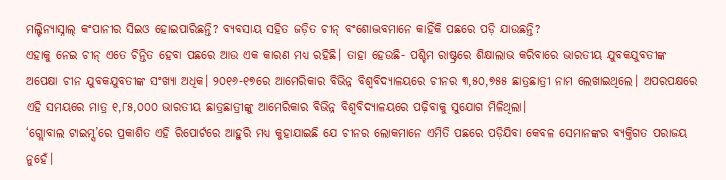ମଲ୍ଟିନ୍ୟାସ୍ନାଲ୍ କଂପାନୀର ସିଇଓ ହୋଇପାରିଛନ୍ତି? ବ୍ୟବସାୟ ସହିତ ଜଡ଼ିତ ଚୀନ୍ ବଂଶୋଦ୍ଭବମାନେ କାହିଁକି ପଛରେ ପଡ଼ି ଯାଉଛନ୍ତି?
ଏହାକୁ ନେଇ ଚୀନ୍ ଏତେ ଚିନ୍ତିତ ହେବା ପଛରେ ଆଉ ଏକ କାରଣ ମଧ୍ୟ ରହିଛି। ତାହା ହେଉଛି- ପଶ୍ଚିମ ରାଷ୍ଟ୍ରରେ ଶିକ୍ଷାଲାଭ କରିବାରେ ଭାରତୀୟ ଯୁବକଯୁବତୀଙ୍କ ଅପେକ୍ଷା ଚୀନ ଯୁବକଯୁବତୀଙ୍କ ସଂଖ୍ୟା ଅଧିକ। ୨୦୧୬-୧୭ରେ ଆମେରିକାର ବିଭିନ୍ନ ବିଶ୍ୱବିଦ୍ୟାଳୟରେ ଚୀନର ୩,୫୦,୭୫୫ ଛାତ୍ରଛାତ୍ରୀ ନାମ ଲେଖାଇଥିଲେ। ଅପରପକ୍ଷରେ ଏହି ସମୟରେ ମାତ୍ର ୧,୮୫,୦୦୦ ଭାରତୀୟ ଛାତ୍ରଛାତ୍ରୀଙ୍କୁ ଆମେରିକାର ବିଭିନ୍ନ ବିଶ୍ୱବିଦ୍ୟାଳୟରେ ପଢ଼ିବାକୁ ସୁଯୋଗ ମିଳିଥିଲା।
‘ଗ୍ଲୋବାଲ ଟାଇମ୍ସ’ରେ ପ୍ରକାଶିତ ଏହି ରିପୋର୍ଟରେ ଆହୁରି ମଧ୍ୟ କୁହାଯାଇଛି ଯେ ଚୀନର ଲୋକମାନେ ଏମିତି ପଛରେ ପଡ଼ିଯିବା କେବଳ ସେମାନଙ୍କର ବ୍ୟକ୍ତିଗତ ପରାଜୟ ନୁହେଁ।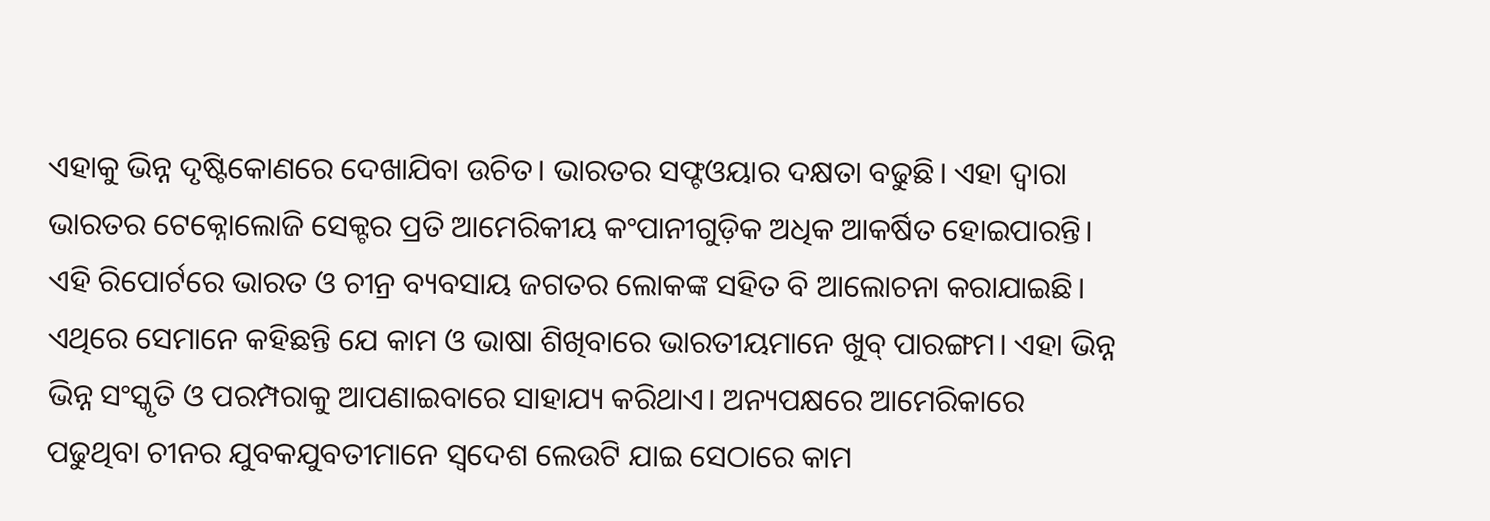ଏହାକୁ ଭିନ୍ନ ଦୃଷ୍ଟିକୋଣରେ ଦେଖାଯିବା ଉଚିତ। ଭାରତର ସଫ୍ଟଓୟାର ଦକ୍ଷତା ବଢୁଛି। ଏହା ଦ୍ୱାରା ଭାରତର ଟେକ୍ନୋଲୋଜି ସେକ୍ଟର ପ୍ରତି ଆମେରିକୀୟ କଂପାନୀଗୁଡ଼ିକ ଅଧିକ ଆକର୍ଷିତ ହୋଇପାରନ୍ତି।
ଏହି ରିପୋର୍ଟରେ ଭାରତ ଓ ଚୀନ୍ର ବ୍ୟବସାୟ ଜଗତର ଲୋକଙ୍କ ସହିତ ବି ଆଲୋଚନା କରାଯାଇଛି। ଏଥିରେ ସେମାନେ କହିଛନ୍ତି ଯେ କାମ ଓ ଭାଷା ଶିଖିବାରେ ଭାରତୀୟମାନେ ଖୁବ୍ ପାରଙ୍ଗମ। ଏହା ଭିନ୍ନ ଭିନ୍ନ ସଂସ୍କୃତି ଓ ପରମ୍ପରାକୁ ଆପଣାଇବାରେ ସାହାଯ୍ୟ କରିଥାଏ। ଅନ୍ୟପକ୍ଷରେ ଆମେରିକାରେ ପଢୁଥିବା ଚୀନର ଯୁବକଯୁବତୀମାନେ ସ୍ୱଦେଶ ଲେଉଟି ଯାଇ ସେଠାରେ କାମ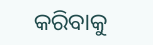କରିବାକୁ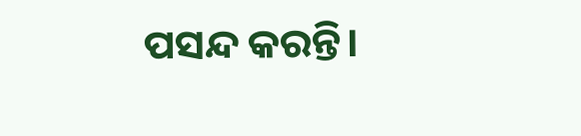ପସନ୍ଦ କରନ୍ତି।